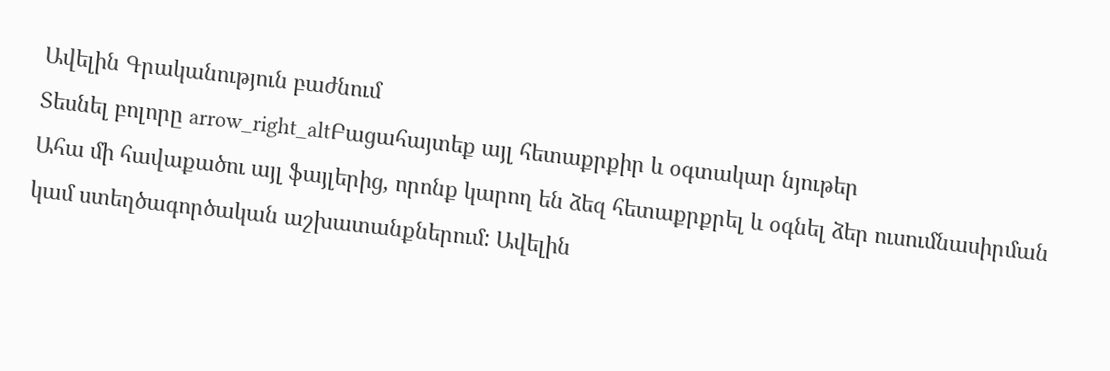Ավելին Գրականություն բաժնում
Տեսնել բոլորը arrow_right_altԲացահայտեք այլ հետաքրքիր և օգտակար նյութեր
Ահա մի հավաքածու այլ ֆայլերից, որոնք կարող են ձեզ հետաքրքրել և օգնել ձեր ուսումնասիրման կամ ստեղծագործական աշխատանքներում: Ավելին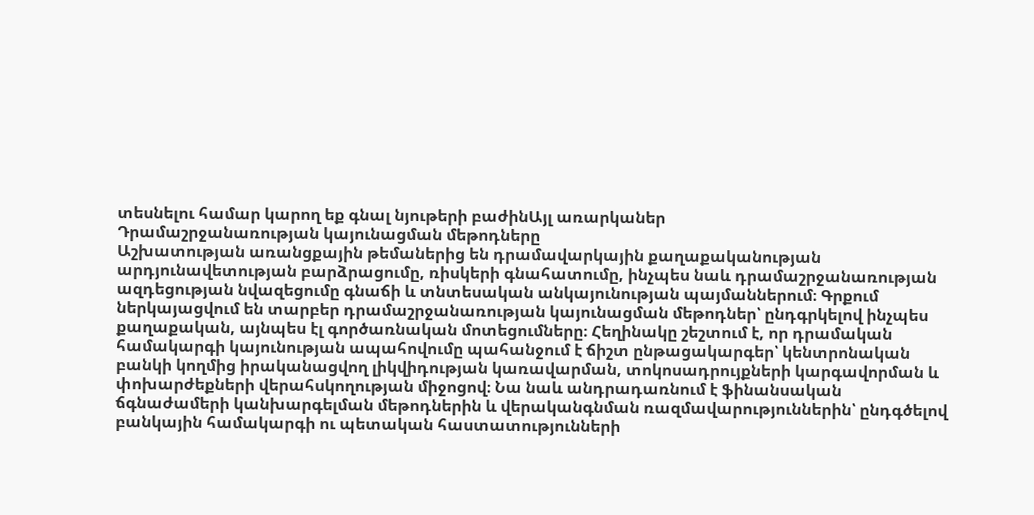տեսնելու համար կարող եք գնալ նյութերի բաժինԱյլ առարկաներ
Դրամաշրջանառության կայունացման մեթոդները
Աշխատության առանցքային թեմաներից են դրամավարկային քաղաքականության արդյունավետության բարձրացումը, ռիսկերի գնահատումը, ինչպես նաև դրամաշրջանառության ազդեցության նվազեցումը գնաճի և տնտեսական անկայունության պայմաններում։ Գրքում ներկայացվում են տարբեր դրամաշրջանառության կայունացման մեթոդներ՝ ընդգրկելով ինչպես քաղաքական, այնպես էլ գործառնական մոտեցումները։ Հեղինակը շեշտում է, որ դրամական համակարգի կայունության ապահովումը պահանջում է ճիշտ ընթացակարգեր՝ կենտրոնական բանկի կողմից իրականացվող լիկվիդության կառավարման, տոկոսադրույքների կարգավորման և փոխարժեքների վերահսկողության միջոցով։ Նա նաև անդրադառնում է ֆինանսական ճգնաժամերի կանխարգելման մեթոդներին և վերականգնման ռազմավարություններին՝ ընդգծելով բանկային համակարգի ու պետական հաստատությունների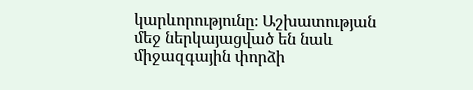կարևորությունը։ Աշխատության մեջ ներկայացված են նաև միջազգային փորձի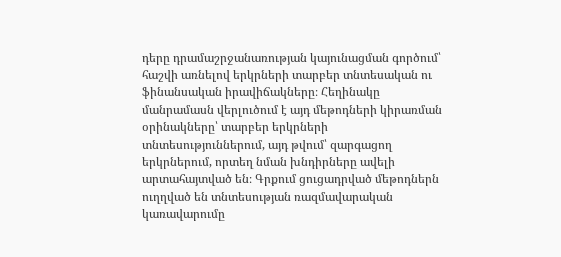դերը դրամաշրջանառության կայունացման գործում՝ հաշվի առնելով երկրների տարբեր տնտեսական ու ֆինանսական իրավիճակները։ Հեղինակը մանրամասն վերլուծում է այդ մեթոդների կիրառման օրինակները՝ տարբեր երկրների տնտեսություններում, այդ թվում՝ զարգացող երկրներում, որտեղ նման խնդիրները ավելի արտահայտված են։ Գրքում ցուցադրված մեթոդներն ուղղված են տնտեսության ռազմավարական կառավարումը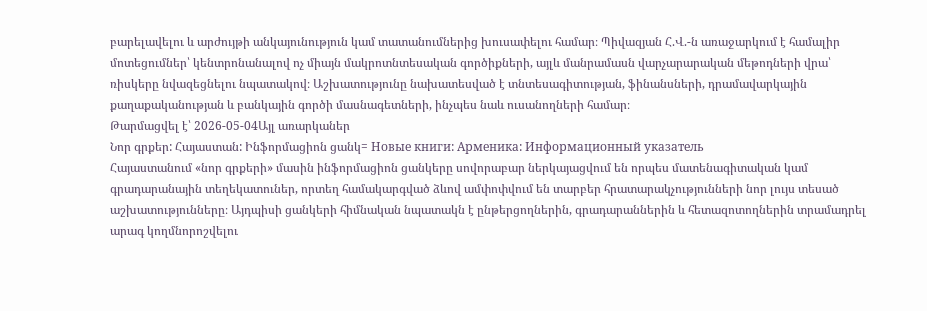բարելավելու և արժույթի անկայունություն կամ տատանումներից խուսափելու համար։ Պիվազյան Հ.Վ.-ն առաջարկում է համալիր մոտեցումներ՝ կենտրոնանալով ոչ միայն մակրոտնտեսական գործիքների, այլև մանրամասն վարչարարական մեթոդների վրա՝ ռիսկերը նվազեցնելու նպատակով։ Աշխատությունը նախատեսված է տնտեսագիտության, ֆինանսների, դրամավարկային քաղաքականության և բանկային գործի մասնագետների, ինչպես նաև ուսանողների համար։
Թարմացվել է՝ 2026-05-04Այլ առարկաներ
Նոր գրքեր: Հայաստան: Ինֆորմացիոն ցանկ= Новые книги: Арменика: Информационный указатель
Հայաստանում «նոր գրքերի» մասին ինֆորմացիոն ցանկերը սովորաբար ներկայացվում են որպես մատենագիտական կամ գրադարանային տեղեկատուներ, որտեղ համակարգված ձևով ամփոփվում են տարբեր հրատարակչությունների նոր լույս տեսած աշխատությունները։ Այդպիսի ցանկերի հիմնական նպատակն է ընթերցողներին, գրադարաններին և հետազոտողներին տրամադրել արագ կողմնորոշվելու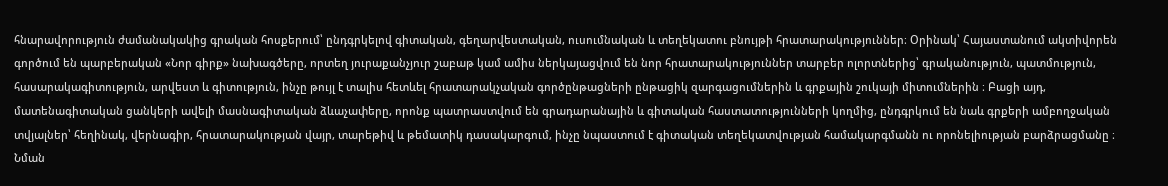հնարավորություն ժամանակակից գրական հոսքերում՝ ընդգրկելով գիտական, գեղարվեստական, ուսումնական և տեղեկատու բնույթի հրատարակություններ։ Օրինակ՝ Հայաստանում ակտիվորեն գործում են պարբերական «Նոր գիրք» նախագծերը, որտեղ յուրաքանչյուր շաբաթ կամ ամիս ներկայացվում են նոր հրատարակություններ տարբեր ոլորտներից՝ գրականություն, պատմություն, հասարակագիտություն, արվեստ և գիտություն, ինչը թույլ է տալիս հետևել հրատարակչական գործընթացների ընթացիկ զարգացումներին և գրքային շուկայի միտումներին ։ Բացի այդ, մատենագիտական ցանկերի ավելի մասնագիտական ձևաչափերը, որոնք պատրաստվում են գրադարանային և գիտական հաստատությունների կողմից, ընդգրկում են նաև գրքերի ամբողջական տվյալներ՝ հեղինակ, վերնագիր, հրատարակության վայր, տարեթիվ և թեմատիկ դասակարգում, ինչը նպաստում է գիտական տեղեկատվության համակարգմանն ու որոնելիության բարձրացմանը ։ Նման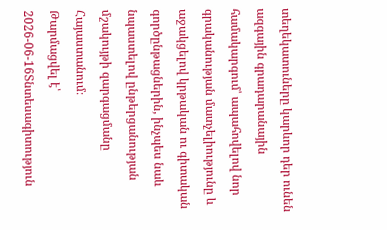տեղեկատուները կարևոր դեր ունեն ազգային գրադարանային համակարգում՝ ապահովելով նոր գրականության մատչելիությունը և աջակցելով կրթական ու գիտական գործընթացներին, ինչպես նաև նպաստելով ընթերցանության մշակույթի զարգացմանը Հայաստանում։
Թարմացվել է՝ 2026-06-16Տնտեսագիտություն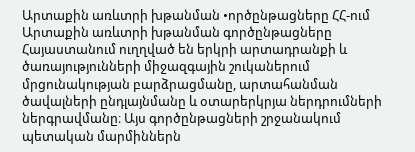Արտաքին առևտրի խթանման •ործընթացները ՀՀ-ում
Արտաքին առևտրի խթանման գործընթացները Հայաստանում ուղղված են երկրի արտադրանքի և ծառայությունների միջազգային շուկաներում մրցունակության բարձրացմանը, արտահանման ծավալների ընդլայնմանը և օտարերկրյա ներդրումների ներգրավմանը։ Այս գործընթացների շրջանակում պետական մարմիններն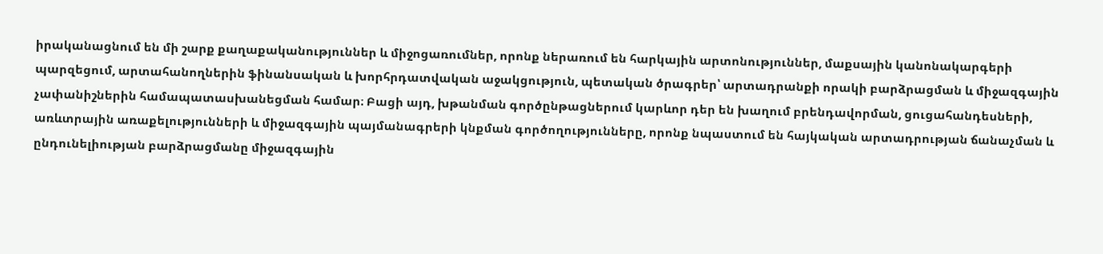իրականացնում են մի շարք քաղաքականություններ և միջոցառումներ, որոնք ներառում են հարկային արտոնություններ, մաքսային կանոնակարգերի պարզեցում, արտահանողներին ֆինանսական և խորհրդատվական աջակցություն, պետական ծրագրեր՝ արտադրանքի որակի բարձրացման և միջազգային չափանիշներին համապատասխանեցման համար։ Բացի այդ, խթանման գործընթացներում կարևոր դեր են խաղում բրենդավորման, ցուցահանդեսների, առևտրային առաքելությունների և միջազգային պայմանագրերի կնքման գործողությունները, որոնք նպաստում են հայկական արտադրության ճանաչման և ընդունելիության բարձրացմանը միջազգային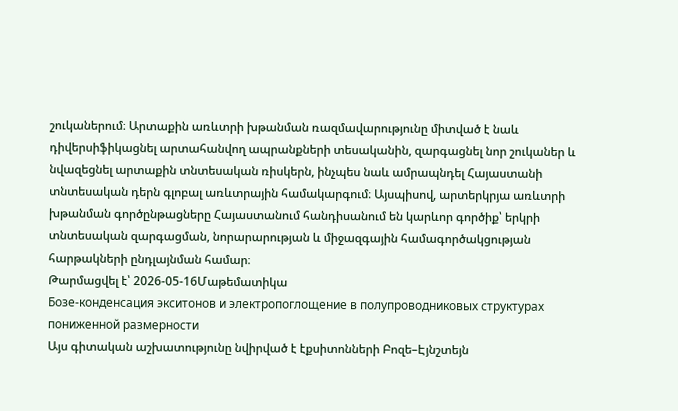շուկաներում։ Արտաքին առևտրի խթանման ռազմավարությունը միտված է նաև դիվերսիֆիկացնել արտահանվող ապրանքների տեսականին, զարգացնել նոր շուկաներ և նվազեցնել արտաքին տնտեսական ռիսկերն, ինչպես նաև ամրապնդել Հայաստանի տնտեսական դերն գլոբալ առևտրային համակարգում։ Այսպիսով, արտերկրյա առևտրի խթանման գործընթացները Հայաստանում հանդիսանում են կարևոր գործիք՝ երկրի տնտեսական զարգացման, նորարարության և միջազգային համագործակցության հարթակների ընդլայնման համար։
Թարմացվել է՝ 2026-05-16Մաթեմատիկա
Бозе-конденсация экситонов и электропоглощение в полупроводниковых структурах пониженной размерности
Այս գիտական աշխատությունը նվիրված է էքսիտոնների Բոզե–Էյնշտեյն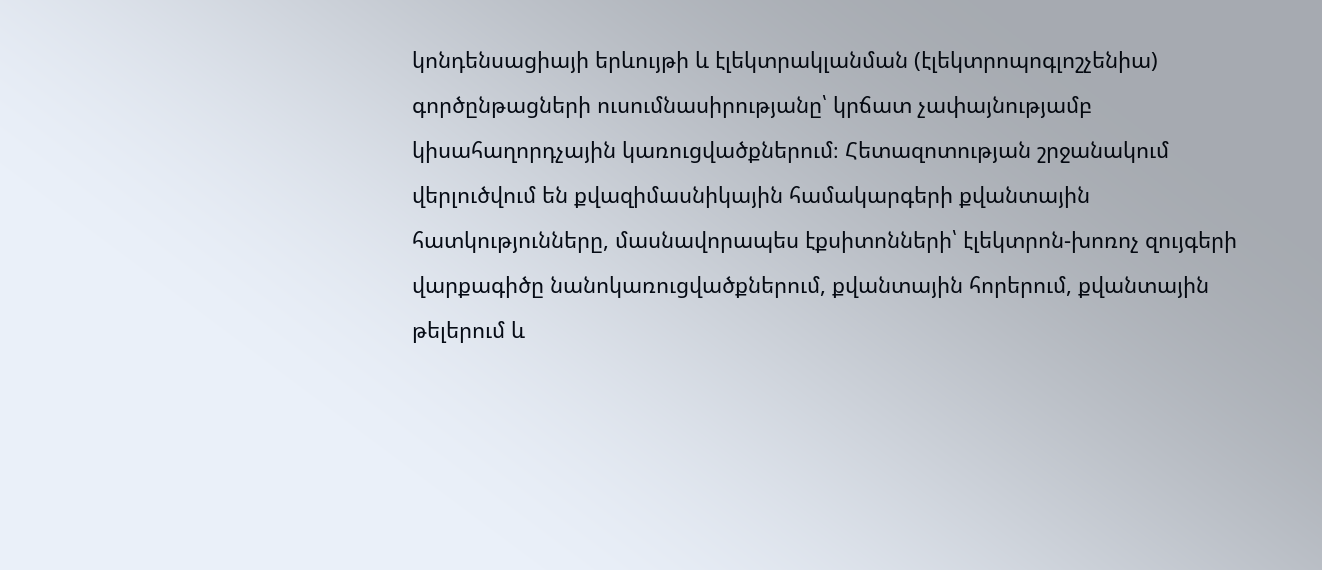կոնդենսացիայի երևույթի և էլեկտրակլանման (էլեկտրոպոգլոշչենիա) գործընթացների ուսումնասիրությանը՝ կրճատ չափայնությամբ կիսահաղորդչային կառուցվածքներում։ Հետազոտության շրջանակում վերլուծվում են քվազիմասնիկային համակարգերի քվանտային հատկությունները, մասնավորապես էքսիտոնների՝ էլեկտրոն-խոռոչ զույգերի վարքագիծը նանոկառուցվածքներում, քվանտային հորերում, քվանտային թելերում և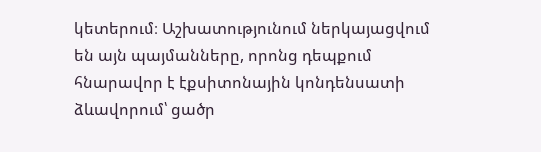կետերում։ Աշխատությունում ներկայացվում են այն պայմանները, որոնց դեպքում հնարավոր է էքսիտոնային կոնդենսատի ձևավորում՝ ցածր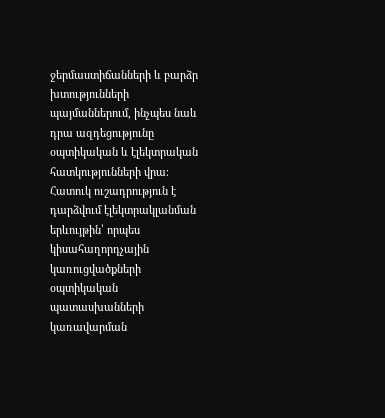ջերմաստիճանների և բարձր խտությունների պայմաններում, ինչպես նաև դրա ազդեցությունը օպտիկական և էլեկտրական հատկությունների վրա։ Հատուկ ուշադրություն է դարձվում էլեկտրակլանման երևույթին՝ որպես կիսահաղորդչային կառուցվածքների օպտիկական պատասխանների կառավարման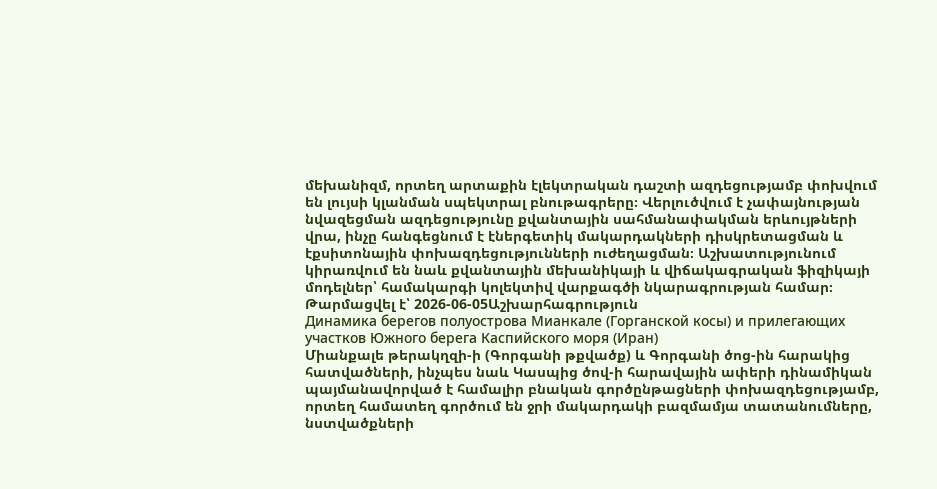մեխանիզմ, որտեղ արտաքին էլեկտրական դաշտի ազդեցությամբ փոխվում են լույսի կլանման սպեկտրալ բնութագրերը։ Վերլուծվում է չափայնության նվազեցման ազդեցությունը քվանտային սահմանափակման երևույթների վրա, ինչը հանգեցնում է էներգետիկ մակարդակների դիսկրետացման և էքսիտոնային փոխազդեցությունների ուժեղացման։ Աշխատությունում կիրառվում են նաև քվանտային մեխանիկայի և վիճակագրական ֆիզիկայի մոդելներ՝ համակարգի կոլեկտիվ վարքագծի նկարագրության համար։
Թարմացվել է՝ 2026-06-05Աշխարհագրություն
Динамика берегов полуострова Мианкале (Горганской косы) и прилегающих участков Южного берега Каспийского моря (Иран)
Միանքալե թերակղզի-ի (Գորգանի թքվածք) և Գորգանի ծոց-ին հարակից հատվածների, ինչպես նաև Կասպից ծով-ի հարավային ափերի դինամիկան պայմանավորված է համալիր բնական գործընթացների փոխազդեցությամբ, որտեղ համատեղ գործում են ջրի մակարդակի բազմամյա տատանումները, նստվածքների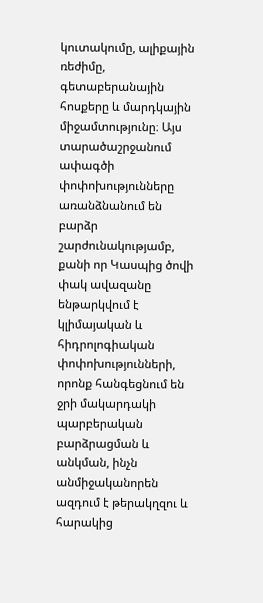կուտակումը, ալիքային ռեժիմը, գետաբերանային հոսքերը և մարդկային միջամտությունը։ Այս տարածաշրջանում ափագծի փոփոխությունները առանձնանում են բարձր շարժունակությամբ, քանի որ Կասպից ծովի փակ ավազանը ենթարկվում է կլիմայական և հիդրոլոգիական փոփոխությունների, որոնք հանգեցնում են ջրի մակարդակի պարբերական բարձրացման և անկման, ինչն անմիջականորեն ազդում է թերակղզու և հարակից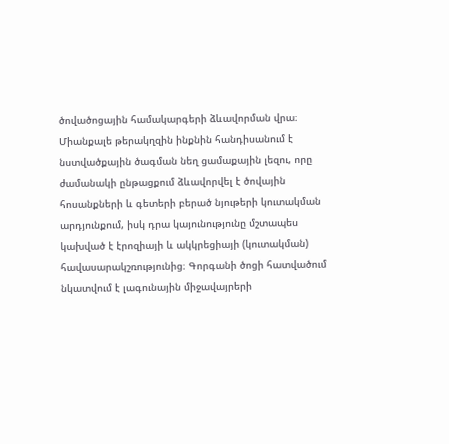ծովածոցային համակարգերի ձևավորման վրա։ Միանքալե թերակղզին ինքնին հանդիսանում է նստվածքային ծագման նեղ ցամաքային լեզու, որը ժամանակի ընթացքում ձևավորվել է ծովային հոսանքների և գետերի բերած նյութերի կուտակման արդյունքում, իսկ դրա կայունությունը մշտապես կախված է էրոզիայի և ակկրեցիայի (կուտակման) հավասարակշռությունից։ Գորգանի ծոցի հատվածում նկատվում է լագունային միջավայրերի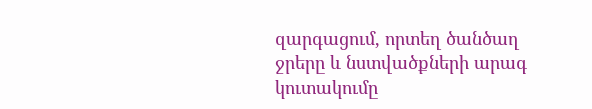զարգացում, որտեղ ծանծաղ ջրերը և նստվածքների արագ կուտակումը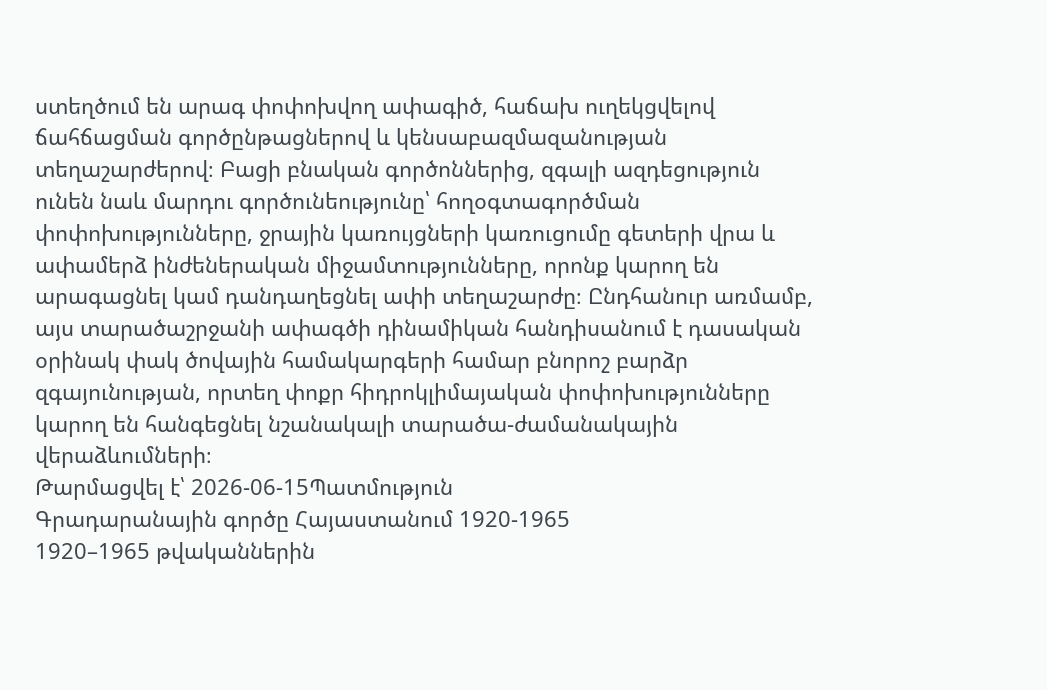ստեղծում են արագ փոփոխվող ափագիծ, հաճախ ուղեկցվելով ճահճացման գործընթացներով և կենսաբազմազանության տեղաշարժերով։ Բացի բնական գործոններից, զգալի ազդեցություն ունեն նաև մարդու գործունեությունը՝ հողօգտագործման փոփոխությունները, ջրային կառույցների կառուցումը գետերի վրա և ափամերձ ինժեներական միջամտությունները, որոնք կարող են արագացնել կամ դանդաղեցնել ափի տեղաշարժը։ Ընդհանուր առմամբ, այս տարածաշրջանի ափագծի դինամիկան հանդիսանում է դասական օրինակ փակ ծովային համակարգերի համար բնորոշ բարձր զգայունության, որտեղ փոքր հիդրոկլիմայական փոփոխությունները կարող են հանգեցնել նշանակալի տարածա-ժամանակային վերաձևումների։
Թարմացվել է՝ 2026-06-15Պատմություն
Գրադարանային գործը Հայաստանում 1920-1965
1920–1965 թվականներին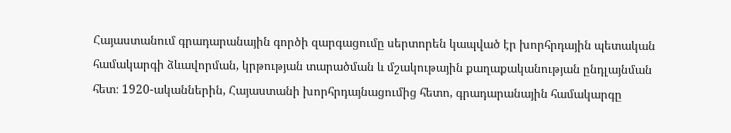Հայաստանում գրադարանային գործի զարգացումը սերտորեն կապված էր խորհրդային պետական համակարգի ձևավորման, կրթության տարածման և մշակութային քաղաքականության ընդլայնման հետ։ 1920-ականներին, Հայաստանի խորհրդայնացումից հետո, գրադարանային համակարգը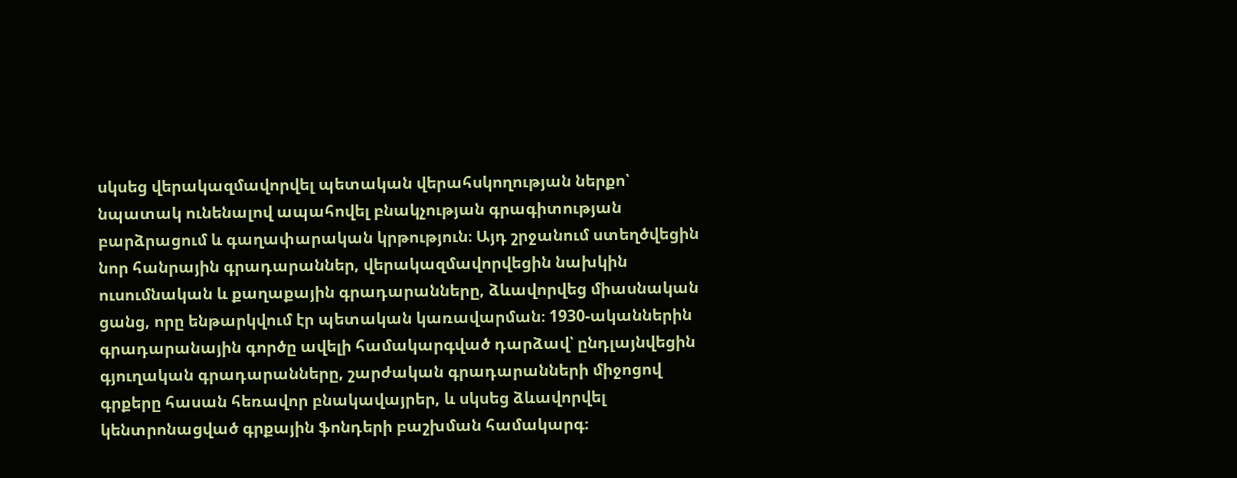սկսեց վերակազմավորվել պետական վերահսկողության ներքո՝ նպատակ ունենալով ապահովել բնակչության գրագիտության բարձրացում և գաղափարական կրթություն։ Այդ շրջանում ստեղծվեցին նոր հանրային գրադարաններ, վերակազմավորվեցին նախկին ուսումնական և քաղաքային գրադարանները, ձևավորվեց միասնական ցանց, որը ենթարկվում էր պետական կառավարման։ 1930-ականներին գրադարանային գործը ավելի համակարգված դարձավ՝ ընդլայնվեցին գյուղական գրադարանները, շարժական գրադարանների միջոցով գրքերը հասան հեռավոր բնակավայրեր, և սկսեց ձևավորվել կենտրոնացված գրքային ֆոնդերի բաշխման համակարգ։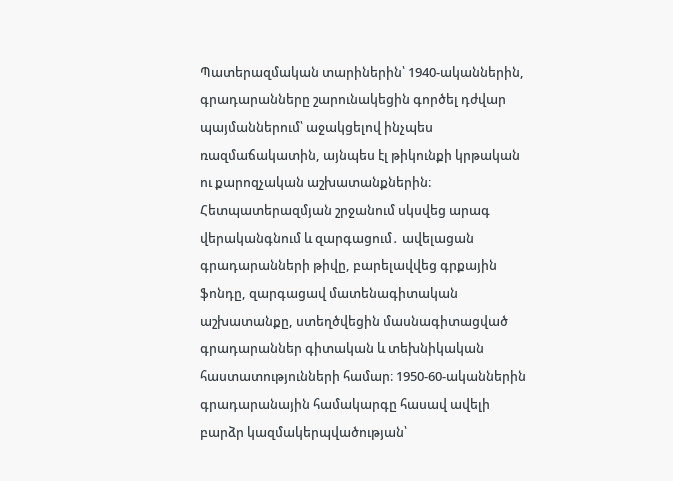Պատերազմական տարիներին՝ 1940-ականներին, գրադարանները շարունակեցին գործել դժվար պայմաններում՝ աջակցելով ինչպես ռազմաճակատին, այնպես էլ թիկունքի կրթական ու քարոզչական աշխատանքներին։ Հետպատերազմյան շրջանում սկսվեց արագ վերականգնում և զարգացում․ ավելացան գրադարանների թիվը, բարելավվեց գրքային ֆոնդը, զարգացավ մատենագիտական աշխատանքը, ստեղծվեցին մասնագիտացված գրադարաններ գիտական և տեխնիկական հաստատությունների համար։ 1950-60-ականներին գրադարանային համակարգը հասավ ավելի բարձր կազմակերպվածության՝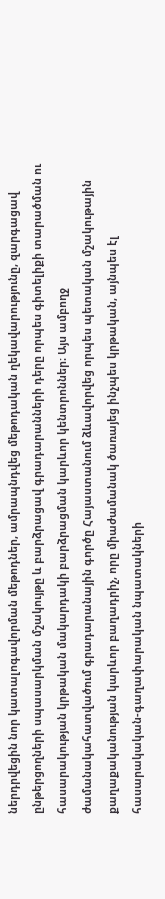ներդրվեցին նոր կատալոգավորման մեթոդներ, ամրապնդվեց մեթոդական ղեկավարությունը, զարգացավ ընթերցողների սպասարկման մշակույթը և բարձրացավ գրադարանների դերը որպես գիտելիքի տարածման ու հասարակության կրթական մակարդակի բարձրացման կարևոր կենտրոններ։ Այս ամբողջ ժամանակահատվածում գրադարանային գործը Հայաստանում ձևավորվեց որպես պետական մշակութային քաղաքականության կարևոր բաղադրիչ, որը միաժամանակ ծառայեց ինչպես կրթական, այնպես էլ հասարակական-գաղափարական նպատակների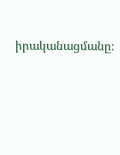իրականացմանը։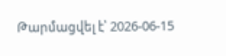Թարմացվել է՝ 2026-06-15